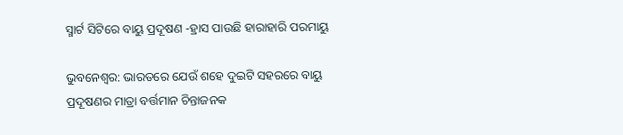ସ୍ମାର୍ଟ ସିଟିରେ ବାୟୁ ପ୍ରଦୂଷଣ -ହ୍ରାସ ପାଉଛି ହାରାହାରି ପରମାୟୁ

ଭୁବନେଶ୍ୱର: ଭାରତରେ ଯେଉଁ ଶହେ ଦୁଇଟି ସହରରେ ବାୟୁ ପ୍ରଦୂଷଣର ମାତ୍ରା ବର୍ତ୍ତମାନ ଚିନ୍ତାଜନକ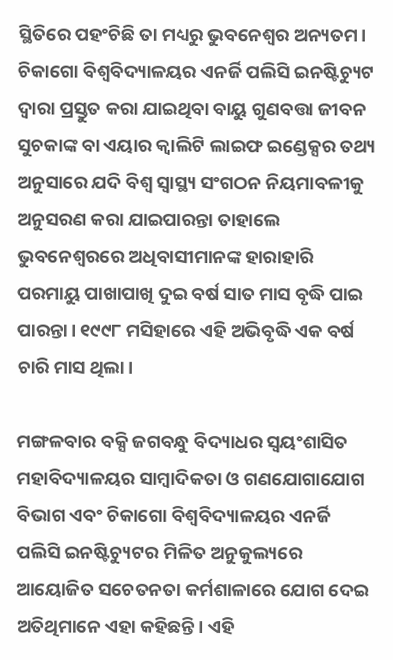ସ୍ଥିତିରେ ପହଂଚିଛି ତା ମଧ୍ୟରୁ ଭୁବନେଶ୍ୱର ଅନ୍ୟତମ। ଚିକାଗୋ ବିଶ୍ୱବିଦ୍ୟାଳୟର ଏନର୍ଜି ପଲିସି ଇନଷ୍ଟିଚ୍ୟୁଟ ଦ୍ୱାରା ପ୍ରସ୍ତୁତ କରା ଯାଇଥିବା ବାୟୁ ଗୁଣବତ୍ତା ଜୀବନ ସୁଚକାଙ୍କ ବା ଏୟାର କ୍ୱାଲିଟି ଲାଇଫ ଇଣ୍ଡେକ୍ସର ତଥ୍ୟ ଅନୁସାରେ ଯଦି ବିଶ୍ୱ ସ୍ୱାସ୍ଥ୍ୟ ସଂଗଠନ ନିୟମାବଳୀକୁ ଅନୁସରଣ କରା ଯାଇପାରନ୍ତା ତାହାଲେ ଭୁବନେଶ୍ୱରରେ ଅଧିବାସୀମାନଙ୍କ ହାରାହାରି ପରମାୟୁ ପାଖାପାଖି ଦୁଇ ବର୍ଷ ସାତ ମାସ ବୃଦ୍ଧି ପାଇ ପାରନ୍ତା। ୧୯୯୮ ମସିହାରେ ଏହି ଅଭିବୃଦ୍ଧି ଏକ ବର୍ଷ ଚାରି ମାସ ଥିଲା।

ମଙ୍ଗଳବାର ବକ୍ସି ଜଗବନ୍ଧୁ ବିଦ୍ୟାଧର ସ୍ୱୟଂଶାସିତ ମହାବିଦ୍ୟାଳୟର ସାମ୍ବାଦିକତା ଓ ଗଣଯୋଗାଯୋଗ ବିଭାଗ ଏବଂ ଚିକାଗୋ ବିଶ୍ୱବିଦ୍ୟାଳୟର ଏନର୍ଜି ପଲିସି ଇନଷ୍ଟିଚ୍ୟୁଟର ମିଳିତ ଅନୁକୁଲ୍ୟରେ ଆୟୋଜିତ ସଚେତନତା କର୍ମଶାଳାରେ ଯୋଗ ଦେଇ ଅତିଥିମାନେ ଏହା କହିଛନ୍ତି। ଏହି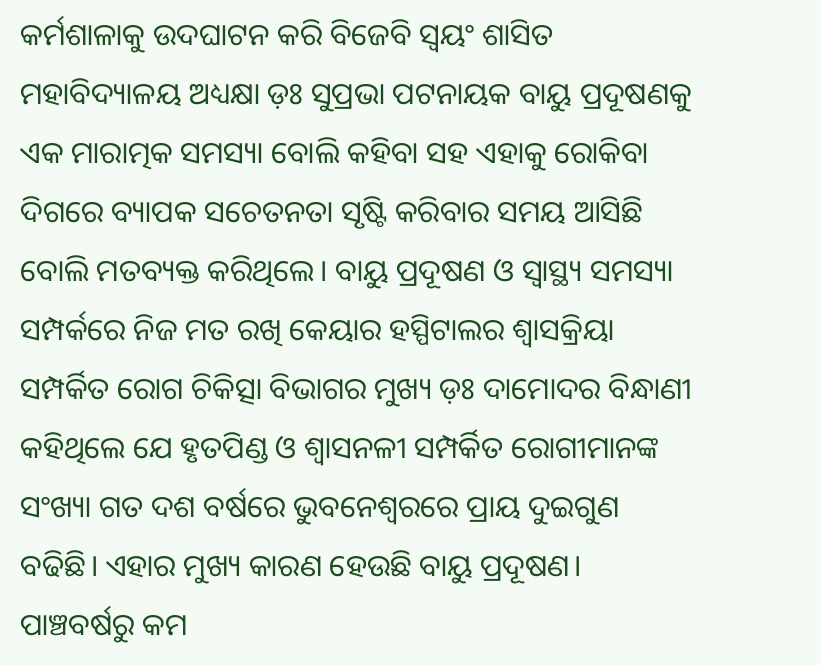କର୍ମଶାଳାକୁ ଉଦଘାଟନ କରି ବିଜେବି ସ୍ୱୟଂ ଶାସିତ ମହାବିଦ୍ୟାଳୟ ଅଧ୍ୟକ୍ଷା ଡ଼ଃ ସୁପ୍ରଭା ପଟନାୟକ ବାୟୁ ପ୍ରଦୂଷଣକୁ ଏକ ମାରାତ୍ମକ ସମସ୍ୟା ବୋଲି କହିବା ସହ ଏହାକୁ ରୋକିବା ଦିଗରେ ବ୍ୟାପକ ସଚେତନତା ସୃଷ୍ଟି କରିବାର ସମୟ ଆସିଛି ବୋଲି ମତବ୍ୟକ୍ତ କରିଥିଲେ। ବାୟୁ ପ୍ରଦୂଷଣ ଓ ସ୍ୱାସ୍ଥ୍ୟ ସମସ୍ୟା ସମ୍ପର୍କରେ ନିଜ ମତ ରଖି କେୟାର ହସ୍ପିଟାଲର ଶ୍ୱାସକ୍ରିୟା ସମ୍ପର୍କିତ ରୋଗ ଚିକିତ୍ସା ବିଭାଗର ମୁଖ୍ୟ ଡ଼ଃ ଦାମୋଦର ବିନ୍ଧାଣୀ କହିଥିଲେ ଯେ ହୃତପିଣ୍ଡ ଓ ଶ୍ୱାସନଳୀ ସମ୍ପର୍କିତ ରୋଗୀମାନଙ୍କ ସଂଖ୍ୟା ଗତ ଦଶ ବର୍ଷରେ ଭୁବନେଶ୍ୱରରେ ପ୍ରାୟ ଦୁଇଗୁଣ ବଢିଛି। ଏହାର ମୁଖ୍ୟ କାରଣ ହେଉଛି ବାୟୁ ପ୍ରଦୂଷଣ। ପାଞ୍ଚବର୍ଷରୁ କମ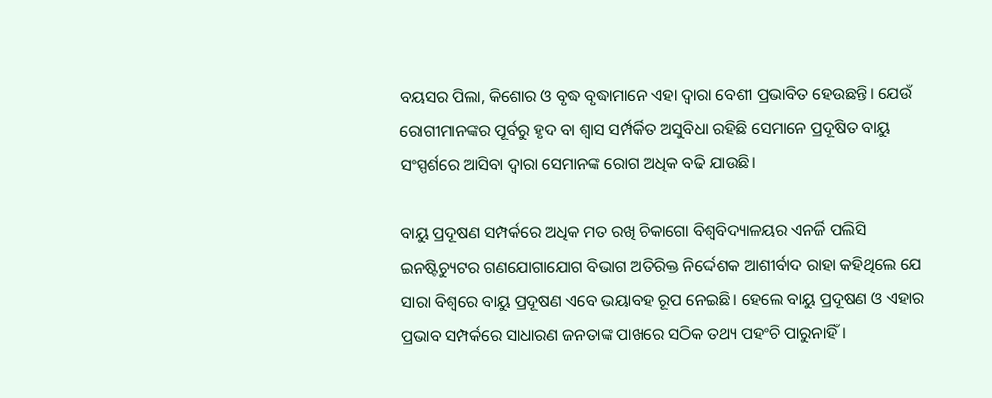ବୟସର ପିଲା, କିଶୋର ଓ ବୃଦ୍ଧ ବୃଦ୍ଧାମାନେ ଏହା ଦ୍ୱାରା ବେଶୀ ପ୍ରଭାବିତ ହେଉଛନ୍ତି। ଯେଉଁ ରୋଗୀମାନଙ୍କର ପୂର୍ବରୁ ହୃଦ ବା ଶ୍ୱାସ ସର୍ମ୍ପର୍କିତ ଅସୁବିଧା ରହିଛି ସେମାନେ ପ୍ରଦୂଷିତ ବାୟୁ ସଂସ୍ପର୍ଶରେ ଆସିବା ଦ୍ୱାରା ସେମାନଙ୍କ ରୋଗ ଅଧିକ ବଢି ଯାଉଛି।

ବାୟୁ ପ୍ରଦୂଷଣ ସମ୍ପର୍କରେ ଅଧିକ ମତ ରଖି ଚିକାଗୋ ବିଶ୍ୱବିଦ୍ୟାଳୟର ଏନର୍ଜି ପଲିସି ଇନଷ୍ଟିଚ୍ୟୁଟର ଗଣଯୋଗାଯୋଗ ବିଭାଗ ଅତିରିକ୍ତ ନିର୍ଦ୍ଦେଶକ ଆଶୀର୍ବାଦ ରାହା କହିଥିଲେ ଯେ ସାରା ବିଶ୍ୱରେ ବାୟୁ ପ୍ରଦୂଷଣ ଏବେ ଭୟାବହ ରୂପ ନେଇଛି। ହେଲେ ବାୟୁ ପ୍ରଦୂଷଣ ଓ ଏହାର ପ୍ରଭାବ ସମ୍ପର୍କରେ ସାଧାରଣ ଜନତାଙ୍କ ପାଖରେ ସଠିକ ତଥ୍ୟ ପହଂଚି ପାରୁନାହିଁ।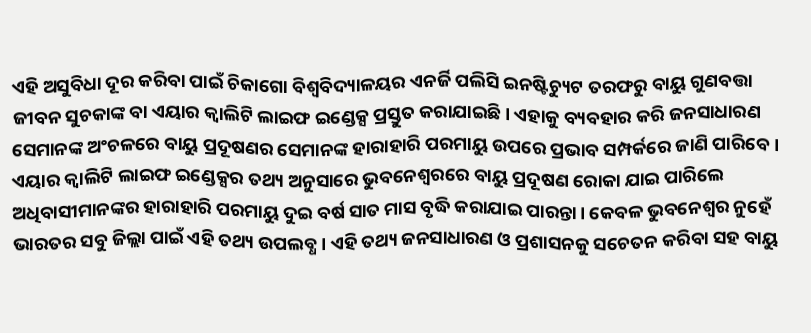ଏହି ଅସୁବିଧା ଦୂର କରିବା ପାଇଁ ଚିକାଗୋ ବିଶ୍ୱବିଦ୍ୟାଳୟର ଏନର୍ଜି ପଲିସି ଇନଷ୍ଟିଚ୍ୟୁଟ ତରଫରୁ ବାୟୁ ଗୁଣବତ୍ତା ଜୀବନ ସୁଚକାଙ୍କ ବା ଏୟାର କ୍ୱାଲିଟି ଲାଇଫ ଇଣ୍ଡେକ୍ସ ପ୍ରସ୍ତୁତ କରାଯାଇଛି। ଏହାକୁ ବ୍ୟବହାର କରି ଜନସାଧାରଣ ସେମାନଙ୍କ ଅଂଚଳରେ ବାୟୁ ପ୍ରଦୂଷଣର ସେମାନଙ୍କ ହାରାହାରି ପରମାୟୁ ଉପରେ ପ୍ରଭାବ ସମ୍ପର୍କରେ ଜାଣି ପାରିବେ। ଏୟାର କ୍ୱାଲିଟି ଲାଇଫ ଇଣ୍ଡେକ୍ସର ତଥ୍ୟ ଅନୁସାରେ ଭୁବନେଶ୍ୱରରେ ବାୟୁ ପ୍ରଦୂଷଣ ରୋକା ଯାଇ ପାରିଲେ ଅଧିବାସୀମାନଙ୍କର ହାରାହାରି ପରମାୟୁ ଦୁଇ ବର୍ଷ ସାତ ମାସ ବୃଦ୍ଧି କରାଯାଇ ପାରନ୍ତା। କେବଳ ଭୁବନେଶ୍ୱର ନୁହେଁ ଭାରତର ସବୁ ଜିଲ୍ଲା ପାଇଁ ଏହି ତଥ୍ୟ ଉପଲବ୍ଧ। ଏହି ତଥ୍ୟ ଜନସାଧାରଣ ଓ ପ୍ରଶାସନକୁ ସଚେତନ କରିବା ସହ ବାୟୁ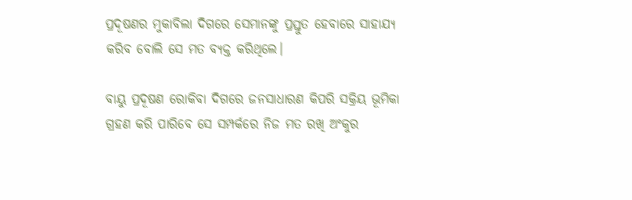ପ୍ରଦୂଷଣର ମୁକାବିଲା ଦିଗରେ ସେମାନଙ୍କୁ ପ୍ରସ୍ତୁତ ହେବାରେ ସାହାଯ୍ୟ କରିବ ବୋଲି ସେ ମତ ବ୍ୟକ୍ତ କରିଥିଲେ।

ବାୟୁ ପ୍ରଦୂଷଣ ରୋକିବା ଦିଗରେ ଜନସାଧାରଣ କିପରି ସକ୍ରିୟ ଭୂମିକା ଗ୍ରହଣ କରି ପାରିବେ ସେ ସମ୍ପର୍କରେ ନିଜ ମତ ରଖି ଅଂକୁର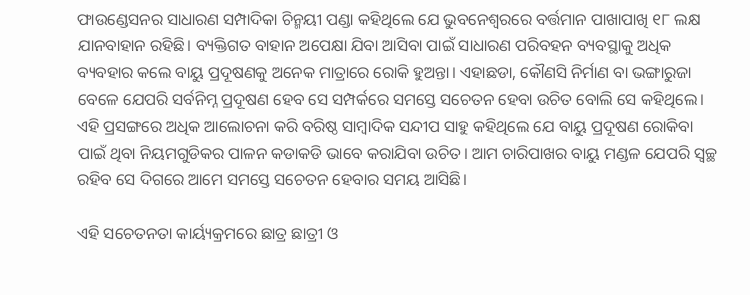ଫାଉଣ୍ଡେସନର ସାଧାରଣ ସମ୍ପାଦିକା ଚିନ୍ମୟୀ ପଣ୍ଡା କହିଥିଲେ ଯେ ଭୁବନେଶ୍ୱରରେ ବର୍ତ୍ତମାନ ପାଖାପାଖି ୧୮ ଲକ୍ଷ ଯାନବାହାନ ରହିଛି। ବ୍ୟକ୍ତିଗତ ବାହାନ ଅପେକ୍ଷା ଯିବା ଆସିବା ପାଇଁ ସାଧାରଣ ପରିବହନ ବ୍ୟବସ୍ଥାକୁ ଅଧିକ ବ୍ୟବହାର କଲେ ବାୟୁ ପ୍ରଦୂଷଣକୁ ଅନେକ ମାତ୍ରାରେ ରୋକି ହୁଅନ୍ତା। ଏହାଛଡା, କୌଣସି ନିର୍ମାଣ ବା ଭଙ୍ଗାରୁଜା ବେଳେ ଯେପରି ସର୍ବନିମ୍ନ ପ୍ରଦୂଷଣ ହେବ ସେ ସମ୍ପର୍କରେ ସମସ୍ତେ ସଚେତନ ହେବା ଉଚିତ ବୋଲି ସେ କହିଥିଲେ। ଏହି ପ୍ରସଙ୍ଗରେ ଅଧିକ ଆଲୋଚନା କରି ବରିଷ୍ଠ ସାମ୍ବାଦିକ ସନ୍ଦୀପ ସାହୁ କହିଥିଲେ ଯେ ବାୟୁ ପ୍ରଦୂଷଣ ରୋକିବା ପାଇଁ ଥିବା ନିୟମଗୁଡିକର ପାଳନ କଡାକଡି ଭାବେ କରାଯିବା ଉଚିତ। ଆମ ଚାରିପାଖର ବାୟୁ ମଣ୍ଡଳ ଯେପରି ସ୍ୱଚ୍ଛ ରହିବ ସେ ଦିଗରେ ଆମେ ସମସ୍ତେ ସଚେତନ ହେବାର ସମୟ ଆସିଛି।

ଏହି ସଚେତନତା କାର୍ୟ୍ୟକ୍ରମରେ ଛାତ୍ର ଛାତ୍ରୀ ଓ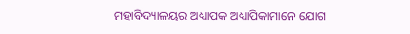ମହାବିଦ୍ୟାଳୟର ଅଧ୍ୟାପକ ଅଧ୍ୟାପିକାମାନେ ଯୋଗ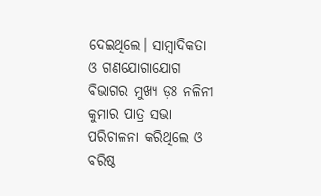ଦେଇଥିଲେ। ସାମ୍ବାଦିକତା ଓ ଗଣଯୋଗାଯୋଗ ବିଭାଗର ମୁଖ୍ୟ ଡ଼ଃ ନଳିନୀ କୁମାର ପାତ୍ର ସଭା ପରିଚାଳନା କରିଥିଲେ ଓ ବରିଷ୍ଠ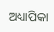ଅଧ୍ୟାପିକା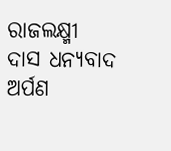ରାଜଲକ୍ଷ୍ମୀ ଦାସ ଧନ୍ୟବାଦ ଅର୍ପଣ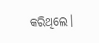କରିଥିଲେ।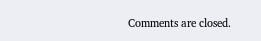Comments are closed.